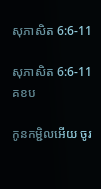សុភាសិត 6:6-11

សុភាសិត 6:6-11 គខប

កូនកម្ជិលអើយ ចូរ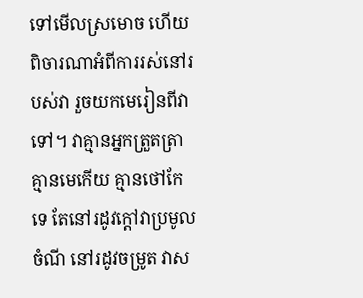ទៅមើលស្រមោច ហើយពិចារណាអំពីការរស់នៅរបស់វា រួចយកមេរៀនពីវាទៅ។ វាគ្មានអ្នកត្រួត‌ត្រា គ្មានមេកើយ គ្មានថៅ‌កែទេ តែនៅរដូវក្ដៅវាប្រមូលចំណី នៅរដូវចម្រូត វាស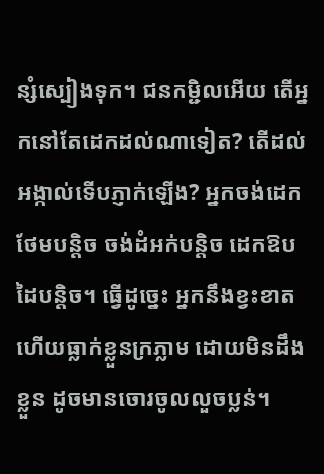ន្សំស្បៀងទុក។ ជនកម្ជិលអើយ តើអ្នកនៅតែដេកដល់ណាទៀត? តើដល់អង្កាល់ទើបភ្ញាក់ឡើង? អ្នកចង់ដេកថែមបន្តិច ចង់ដំអក់បន្តិច ដេកឱបដៃបន្តិច។ ធ្វើដូច្នេះ អ្នកនឹងខ្វះខាត ហើយធ្លាក់ខ្លួនក្រភ្លាម ដោយមិនដឹងខ្លួន ដូចមានចោរចូលលួចប្លន់។